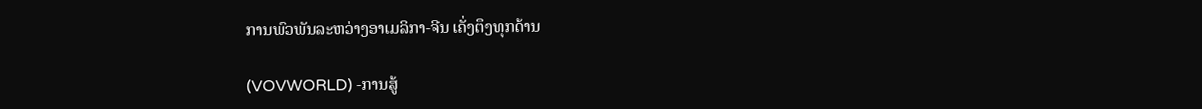ການພົວພັນລະຫວ່າງອາເມລິກາ-ຈີນ ເຄັ່ງຕຶງທຸກດ້ານ

(VOVWORLD) -ການສູ້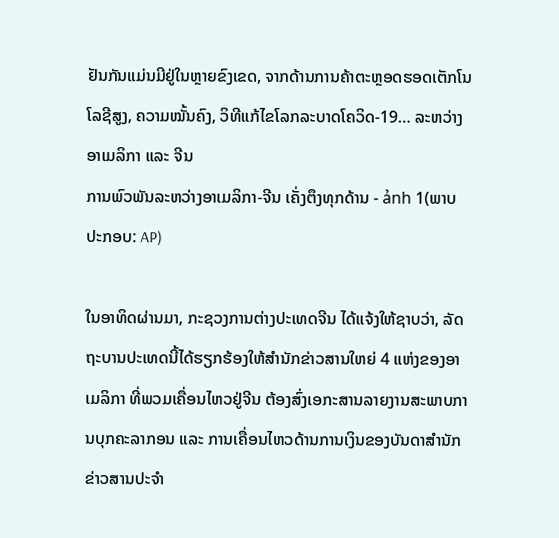ຢັນກັນແມ່ນມີຢູ່ໃນຫຼາຍຂົງເຂດ, ຈາກດ້ານການຄ້າຕະຫຼອດຮອດເຕັກໂນໂລຊີສູງ, ຄວາມໝັ້ນຄົງ, ວິທີແກ້ໄຂໂລກລະບາດໂຄວິດ-19… ລະຫວ່າງອາເມລິກາ ແລະ ຈີນ
ການພົວພັນລະຫວ່າງອາເມລິກາ-ຈີນ ເຄັ່ງຕຶງທຸກດ້ານ - ảnh 1(ພາບປະກອບ: AP)

ໃນອາທິດຜ່ານມາ, ກະຊວງການຕ່າງປະເທດຈີນ ໄດ້ແຈ້ງໃຫ້ຊາບວ່າ, ລັດຖະບານປະເທດນີ້ໄດ້ຮຽກຮ້ອງໃຫ້ສຳນັກຂ່າວສານໃຫຍ່ 4 ແຫ່ງຂອງອາເມລິກາ ທີ່ພວມເຄື່ອນໄຫວຢູ່ຈີນ ຕ້ອງສົ່ງເອກະສານລາຍງານສະພາບການບຸກຄະລາກອນ ແລະ ການເຄື່ອນໄຫວດ້ານການເງິນຂອງບັນດາສຳນັກຂ່າວສານປະຈຳ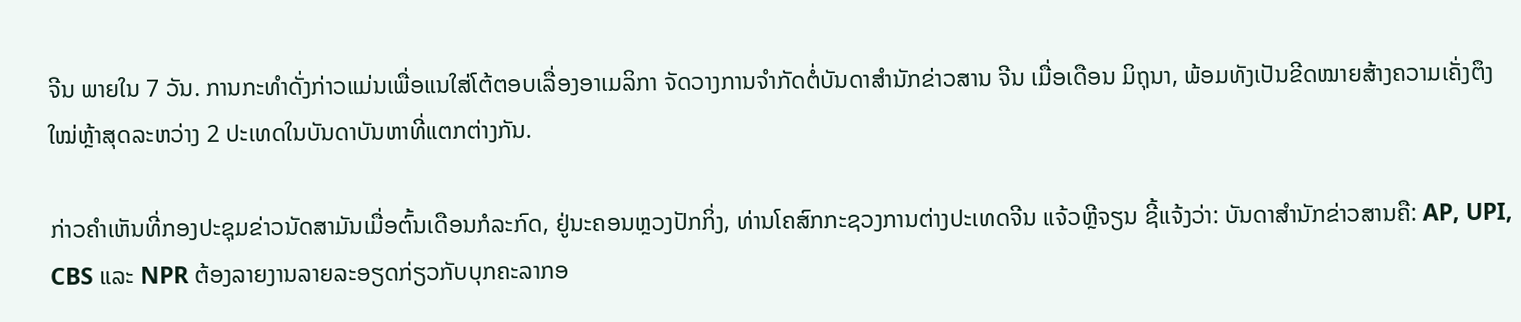ຈີນ ພາຍໃນ 7 ວັນ. ການກະທຳດັ່ງກ່າວແມ່ນເພື່ອແນໃສ່ໂຕ້ຕອບເລື່ອງອາເມລິກາ ຈັດວາງການຈຳກັດຕໍ່ບັນດາສຳນັກຂ່າວສານ ຈີນ ເມື່ອເດືອນ ມິຖຸນາ, ພ້ອມທັງເປັນຂີດໝາຍສ້າງຄວາມເຄັ່ງຕຶງໃໝ່ຫຼ້າສຸດລະຫວ່າງ 2 ປະເທດໃນບັນດາບັນຫາທີ່ແຕກຕ່າງກັນ.

ກ່າວຄຳເຫັນທີ່ກອງປະຊຸມຂ່າວນັດສາມັນເມື່ອຕົ້ນເດືອນກໍລະກົດ, ຢູ່ນະຄອນຫຼວງປັກກິ່ງ, ທ່ານໂຄສົກກະຊວງການຕ່າງປະເທດຈີນ ແຈ້ວຫຼີຈຽນ ຊີ້ແຈ້ງວ່າ: ບັນດາສຳນັກຂ່າວສານຄື: AP, UPI, CBS ແລະ NPR ຕ້ອງລາຍງານລາຍລະອຽດກ່ຽວກັບບຸກຄະລາກອ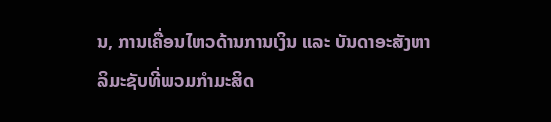ນ, ການເຄື່ອນໄຫວດ້ານການເງິນ ແລະ ບັນດາອະສັງຫາລິມະຊັບທີ່ພວມກຳມະສິດ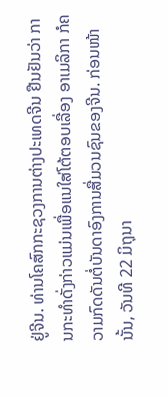ຢູ່ຈີນ. ທ່ານໂຄສົກກະຊວງການຕ່າງປະເທດຈີນ ຢືນຢັນວ່າ ການກະທຳດັ່ງກ່າວແມ່ນເພື່ອແນໃສ່ໂຕ້ຕອບເລື່ອງ ອາເມລິກາ ກໍຄວາມກົດດັນຕໍ່ບັນດາອົງການສື່ມວນຊົນຂອງຈີນ. ກ່ອນໜ້ານັ້ນ, ວັນທີ 22 ມິຖຸນາ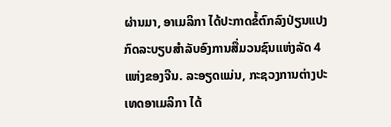ຜ່ານມາ, ອາເມລິກາ ໄດ້ປະກາດຂໍ້ຕົກລົງປ່ຽນແປງກົດລະບຽບສຳລັບອົງການສື່ມວນຊົນແຫ່ງລັດ 4 ແຫ່ງຂອງຈີນ. ລະອຽດແມ່ນ, ກະຊວງການຕ່າງປະເທດອາເມລິກາ ໄດ້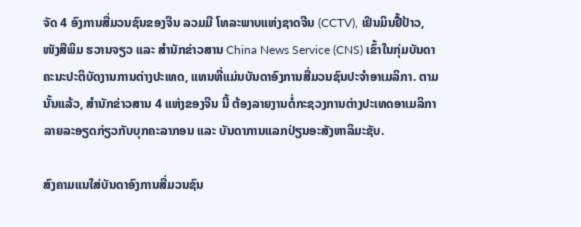ຈັດ 4 ອົງການສື່ມວນຊົນຂອງຈີນ ລວມມີ ໂທລະພາບແຫ່ງຊາດຈີນ (CCTV), ເຢິນມິນຢື້ປ້າວ, ໜັງສືພິມ ຮວານຈຽວ ແລະ ສຳນັກຂ່າວສານ China News Service (CNS) ເຂົ້າໃນກຸ່ມບັນດາຄະນະປະຕິບັດງານການຕ່າງປະເທດ, ແທນທີ່ແມ່ນບັນດາອົງການສື່ມວນຊົນປະຈຳອາເມລິກາ. ຕາມນັ້ນແລ້ວ, ສຳນັກຂ່າວສານ 4 ແຫ່ງຂອງຈີນ ນີ້ ຕ້ອງລາຍງານຕໍ່ກະຊວງການຕ່າງປະເທດອາເມລິກາ ລາຍລະອຽດກ່ຽວກັບບຸກຄະລາກອນ ແລະ ບັນດາການແລກປ່ຽນອະສັງຫາລິມະຊັບ.

ສົງຄາມແນໃສ່ບັນດາອົງການສື່ມວນຊົນ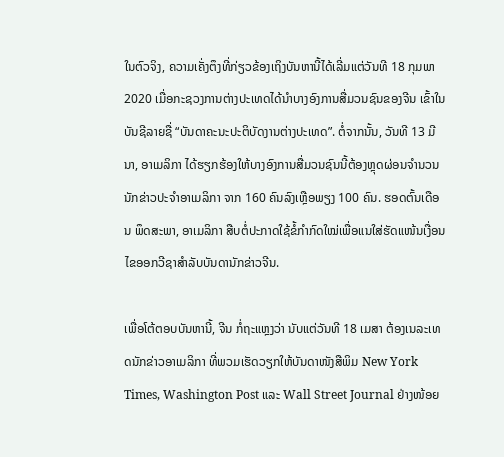ໃນຕົວຈິງ, ຄວາມເຄັ່ງຕຶງທີ່ກ່ຽວຂ້ອງເຖິງບັນຫານີ້ໄດ້ເລີ່ມແຕ່ວັນທີ 18 ກຸມພາ 2020 ເມື່ອກະຊວງການຕ່າງປະເທດໄດ້ນຳບາງອົງການສື່ມວນຊົນຂອງຈີນ ເຂົ້າໃນບັນຊີລາຍຊື່ “ບັນດາຄະນະປະຕິບັດງານຕ່າງປະເທດ”. ຕໍ່ຈາກນັ້ນ, ວັນທີ 13 ມີນາ, ອາເມລິກາ ໄດ້ຮຽກຮ້ອງໃຫ້ບາງອົງການສື່ມວນຊົນນີ້ຕ້ອງຫຼຸດຜ່ອນຈຳນວນນັກຂ່າວປະຈຳອາເມລິກາ ຈາກ 160 ຄົນລົງເຫຼືອພຽງ 100 ຄົນ. ຮອດຕົ້ນເດືອນ ພຶດສະພາ, ອາເມລິກາ ສືບຕໍ່ປະກາດໃຊ້ຂໍ້ກຳກົດໃໝ່ເພື່ອແນໃສ່ຮັດແໜ້ນເງື່ອນໄຂອອກວີຊາສຳລັບບັນດານັກຂ່າວຈີນ.

ເພື່ອໂຕ້ຕອບບັນຫານີ້, ຈີນ ກໍ່ຖະແຫຼງວ່າ ນັບແຕ່ວັນທີ 18 ເມສາ ຕ້ອງເນລະເທດນັກຂ່າວອາເມລິກາ ທີ່ພວມເຮັດວຽກໃຫ້ບັນດາໜັງສືພິມ New York Times, Washington Post ແລະ Wall Street Journal ຢ່າງໜ້ອຍ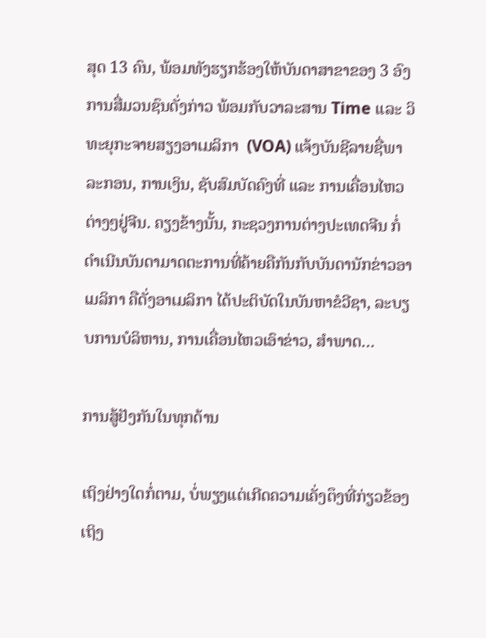ສຸດ 13 ຄົນ, ພ້ອມທັງຮຽກຮ້ອງໃຫ້ບັນດາສາຂາຂອງ 3 ອົງການສື່ມວນຊົນດັ່ງກ່າວ ພ້ອມກັບວາລະສານ Time ແລະ ວິທະຍຸກະຈາຍສຽງອາເມລິກາ  (VOA) ແຈ້ງບັນຊີລາຍຊື່ພາລະກອນ, ການເງິນ, ຊັບສົມບັດຄົງທີ່ ແລະ ການເຄື່ອນໄຫວຕ່າງໆຢູ່ຈີນ. ຄຽງຂ້າງນັ້ນ, ກະຊວງການຕ່າງປະເທດຈີນ ກໍ່ດຳເນີນບັນດາມາດຕະການທີ່ຄ້າຍຄືກັນກັບບັນດານັກຂ່າວອາເມລິກາ ຄືດັ່ງອາເມລິກາ ໄດ້ປະຕິບັດໃນບັນຫາຂໍວີຊາ, ລະບຽບການບໍລິຫານ, ການເຄື່ອນໄຫວເອົາຂ່າວ, ສຳພາດ…

ການສູ້ຢັງກັນໃນທຸກດ້ານ

ເຖິງຢ່າງໃດກໍ່ຕາມ, ບໍ່ພຽງແຕ່ເກີດຄວາມເຄັ່ງຕຶງທີ່ກ່ຽວຂ້ອງເຖິງ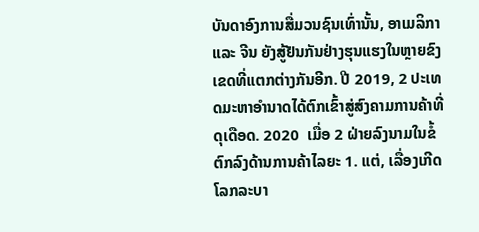ບັນດາອົງການສື່ມວນຊົນເທົ່ານັ້ນ, ອາເມລິກາ ແລະ ຈີນ ຍັງສູ້ຢັນກັນຢ່າງຮຸນແຮງໃນຫຼາຍຂົງເຂດທີ່ແຕກຕ່າງກັນອີກ. ປີ 2019, 2 ປະເທດມະຫາອຳນາດໄດ້ຕົກເຂົ້າສູ່ສົງຄາມການຄ້າທີ່ດຸເດືອດ. 2020  ເມື່ອ 2 ຝ່າຍລົງນາມໃນຂໍ້ຕົກລົງດ້ານການຄ້າໄລຍະ 1. ແຕ່, ເລື່ອງເກີດໂລກລະບາ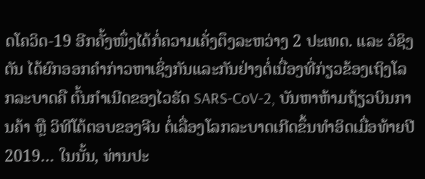ດໂຄວິດ-19 ອີກຄັ້ງໜຶ່ງໄດ້ກໍ່ຄວາມເຄັ່ງຕຶງລະຫວ່າງ 2 ປະເທດ. ແລະ ວໍຊິງຕັນ ໄດ້ຍົກອອກຄຳກ່າວຫາເຊິ່ງກັນແລະກັນຢ່າງຕໍ່ເນື່ອງທີ່ກ່ຽວຂ້ອງເຖິງໂລກລະບາດຄື ຕົ້ນກຳເນີດຂອງໄວຣັດ SARS-CoV-2, ບັນຫາຫ້າມຖ້ຽວບິນການຄ້າ ຫຼື ວິທີໂຕ້ຕອບຂອງຈີນ ຕໍ່ເລື່ອງໂລກລະບາດເກີດຂຶ້ນທຳອິດເມື່ອທ້າຍປີ 2019… ໃນນັ້ນ, ທ່ານປະ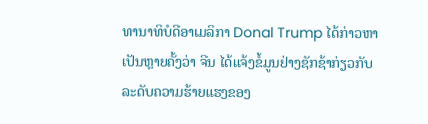ທານາທິບໍດີອາເມລິກາ Donal Trump ໄດ້ກ່າວຫາເປັນຫຼາຍຄັ້ງວ່າ ຈີນ ໄດ້ແຈ້ງຂໍ້ມູນຢ່າງຊັກຊ້າກ່ຽວກັບລະດັບຄວາມຮ້າຍແຮງຂອງ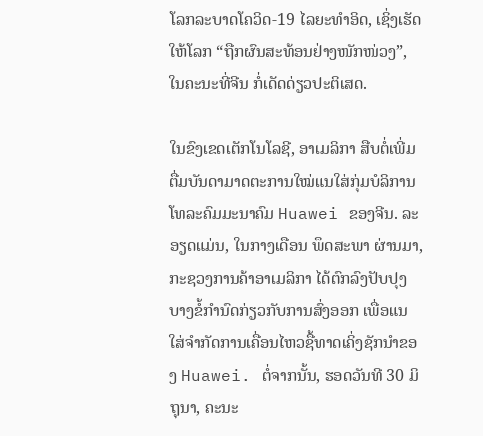ໂລກລະບາດໂຄວິດ-19 ໄລຍະທຳອິດ, ເຊິ່ງເຮັດໃຫ້ໂລກ “ຖືກຜົນສະທ້ອນຢ່າງໜັກໜ່ວງ”, ໃນຄະນະທີ່ຈີນ ກໍ່ເດັດດ່ຽວປະຕິເສດ.

ໃນຂົງເຂດເຕັກໂນໂລຊີ, ອາເມລິກາ ສືບຕໍ່ເພີ່ມຕື່ມບັນດາມາດຕະການໃໝ່ແນໃສ່ກຸ່ມບໍລິການໂທລະຄົມມະນາຄົມ Huawei ຂອງຈີນ. ລະອຽດແມ່ນ, ໃນກາງເດືອນ ພຶດສະພາ ຜ່ານມາ, ກະຊວງການຄ້າອາເມລິກາ ໄດ້ຕົກລົງປັບປຸງບາງຂໍ້ກຳນົດກ່ຽວກັບການສົ່ງອອກ ເພື່ອແນໃສ່ຈຳກັດການເຄື່ອນໄຫວຊື້ທາດເຄິ່ງຊັກນຳຂອງ Huawei. ຕໍ່ຈາກນັ້ນ, ຮອດວັນທີ 30 ມິຖຸນາ, ຄະນະ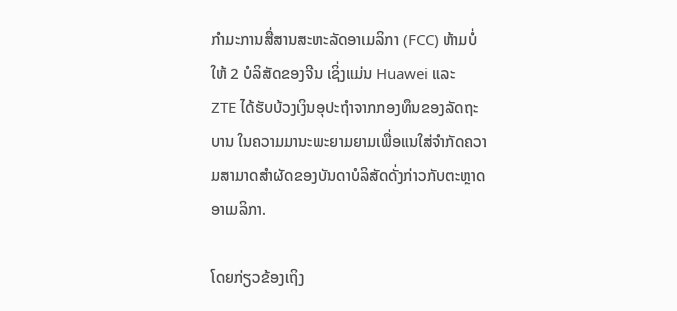ກຳມະການສື່ສານສະຫະລັດອາເມລິກາ (FCC) ຫ້າມບໍ່ໃຫ້ 2 ບໍລິສັດຂອງຈີນ ເຊິ່ງແມ່ນ Huawei ແລະ  ZTE ໄດ້ຮັບບ້ວງເງິນອຸປະຖຳຈາກກອງທຶນຂອງລັດຖະບານ ໃນຄວາມມານະພະຍາມຍາມເພື່ອແນໃສ່ຈຳກັດຄວາມສາມາດສຳຜັດຂອງບັນດາບໍລິສັດດັ່ງກ່າວກັບຕະຫຼາດອາເມລິກາ.

ໂດຍກ່ຽວຂ້ອງເຖິງ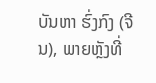ບັນຫາ ຮົ່ງກົງ (ຈີນ), ພາຍຫຼັງທີ່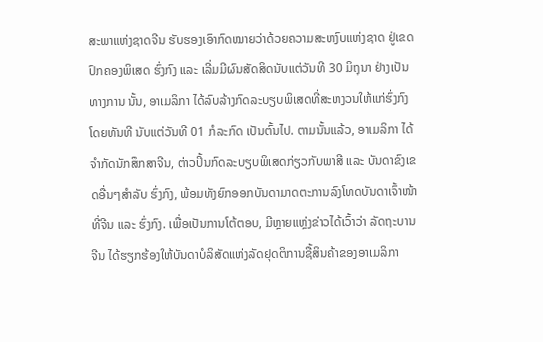ສະພາແຫ່ງຊາດຈີນ ຮັບຮອງເອົາກົດໝາຍວ່າດ້ວຍຄວາມສະຫງົບແຫ່ງຊາດ ຢູ່ເຂດປົກຄອງພິເສດ ຮົ່ງກົງ ແລະ ເລີ່ມມີຜົນສັດສິດນັບແຕ່ວັນທີ 30 ມິຖຸນາ ຢ່າງເປັນທາງການ ນັ້ນ, ອາເມລິກາ ໄດ້ລົບລ້າງກົດລະບຽບພິເສດທີ່ສະຫງວນໃຫ້ແກ່ຮົ່ງກົງ ໂດຍທັນທີ ນັບແຕ່ວັນທີ 01 ກໍລະກົດ ເປັນຕົ້ນໄປ. ຕາມນັ້ນແລ້ວ, ອາເມລິກາ ໄດ້ຈຳກັດນັກສຶກສາຈີນ, ຕ່າວປິ້ນກົດລະບຽບພິເສດກ່ຽວກັບພາສີ ແລະ ບັນດາຂົງເຂດອື່ນໆສຳລັບ ຮົ່ງກົງ, ພ້ອມທັງຍົກອອກບັນດາມາດຕະການລົງໂທດບັນດາເຈົ້າໜ້າທີ່ຈີນ ແລະ ຮົ່ງກົງ. ເພື່ອເປັນການໂຕ້ຕອບ, ມີຫຼາຍແຫຼ່ງຂ່າວໄດ້ເວົ້າວ່າ ລັດຖະບານຈີນ ໄດ້ຮຽກຮ້ອງໃຫ້ບັນດາບໍລິສັດແຫ່ງລັດຢຸດຕິການຊື້ສິນຄ້າຂອງອາເມລິກາ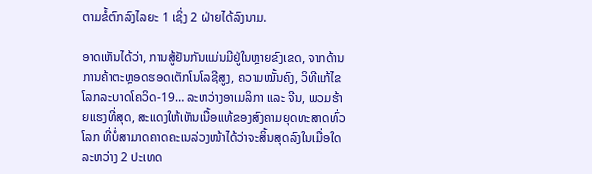ຕາມຂໍ້ຕົກລົງໄລຍະ 1 ເຊິ່ງ 2 ຝ່າຍໄດ້ລົງນາມ.

ອາດເຫັນໄດ້ວ່າ, ການສູ້ຢັນກັນແມ່ນມີຢູ່ໃນຫຼາຍຂົງເຂດ, ຈາກດ້ານການຄ້າຕະຫຼອດຮອດເຕັກໂນໂລຊີສູງ, ຄວາມໝັ້ນຄົງ, ວິທີແກ້ໄຂໂລກລະບາດໂຄວິດ-19… ລະຫວ່າງອາເມລິກາ ແລະ ຈີນ, ພວມຮ້າຍແຮງທີ່ສຸດ, ສະແດງໃຫ້ເຫັນເນື້ອແທ້ຂອງສົງຄາມຍຸດທະສາດທົ່ວໂລກ ທີ່ບໍ່ສາມາດຄາດຄະເນລ່ວງໜ້າໄດ້ວ່າຈະສິ້ນສຸດລົງໃນເມື່ອໃດລະຫວ່າງ 2 ປະເທດ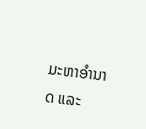ມະຫາອຳນາດ ແລະ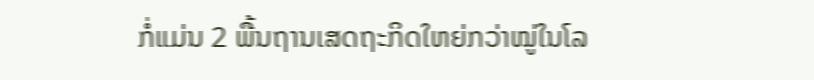ກໍ່ແມ່ນ 2 ພື້ນຖານເສດຖະກິດໃຫຍ່ກວ່າໝູ່ໃນໂລ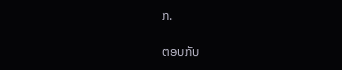ກ.

ຕອບກັບ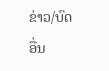ຂ່າວ/ບົດອື່ນ